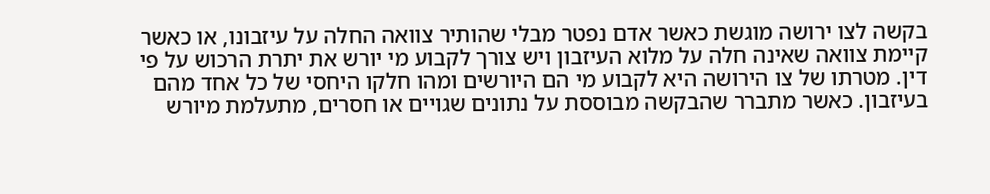בקשה לצו ירושה מוגשת כאשר אדם נפטר מבלי שהותיר צוואה החלה על עיזבונו, או כאשר קיימת צוואה שאינה חלה על מלוא העיזבון ויש צורך לקבוע מי יורש את יתרת הרכוש על פי דין. מטרתו של צו הירושה היא לקבוע מי הם היורשים ומהו חלקו היחסי של כל אחד מהם בעיזבון. כאשר מתברר שהבקשה מבוססת על נתונים שגויים או חסרים, מתעלמת מיורש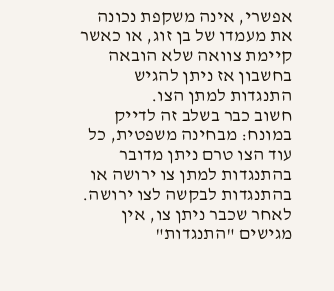אפשרי, אינה משקפת נכונה את מעמדו של בן זוג, או כאשר קיימת צוואה שלא הובאה בחשבון אז ניתן להגיש התנגדות למתן הצו.
חשוב כבר בשלב זה לדייק במונח: מבחינה משפטית, כל עוד הצו טרם ניתן מדובר בהתנגדות למתן צו ירושה או בהתנגדות לבקשה לצו ירושה. לאחר שכבר ניתן צו, אין מגישים "התנגדות"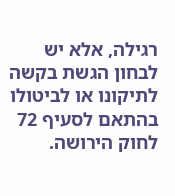רגילה, אלא יש לבחון הגשת בקשה לתיקונו או לביטולו בהתאם לסעיף 72 לחוק הירושה.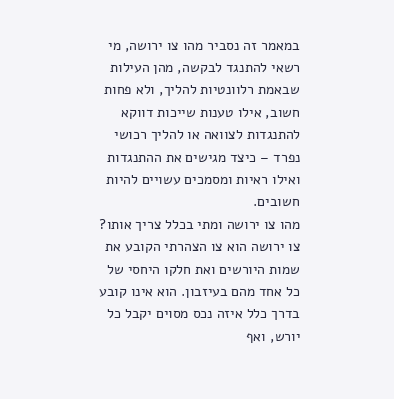במאמר זה נסביר מהו צו ירושה, מי רשאי להתנגד לבקשה, מהן העילות שבאמת רלוונטיות להליך, ולא פחות חשוב, אילו טענות שייכות דווקא להתנגדות לצוואה או להליך רכושי נפרד – כיצד מגישים את ההתנגדות ואילו ראיות ומסמכים עשויים להיות חשובים.
מהו צו ירושה ומתי בכלל צריך אותו?
צו ירושה הוא צו הצהרתי הקובע את שמות היורשים ואת חלקו היחסי של כל אחד מהם בעיזבון. הוא אינו קובע בדרך כלל איזה נכס מסוים יקבל כל יורש, ואף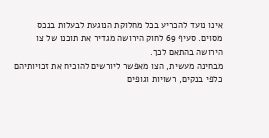אינו נועד להכריע בכל מחלוקת הנוגעת לבעלות בנכס מסוים. סעיף 69 לחוק הירושה מגדיר את תוכנו של צו הירושה בהתאם לכך.
מבחינה מעשית, הצו מאפשר ליורשים להוכיח את זכויותיהם כלפי בנקים, רשויות וגופים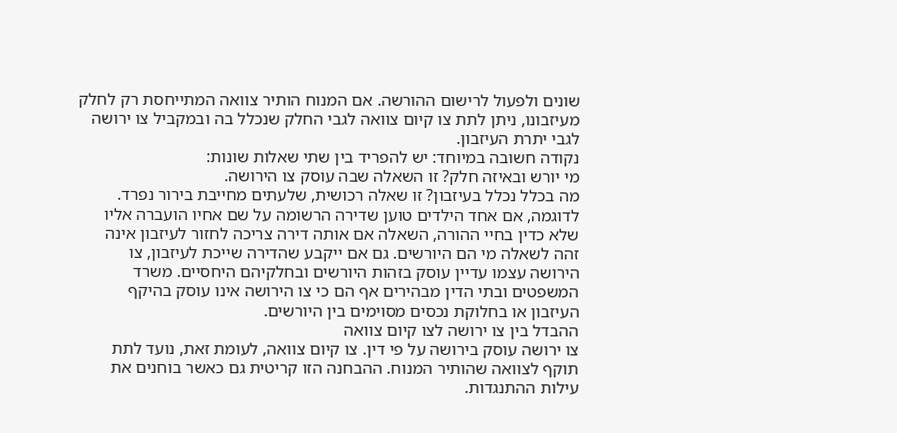שונים ולפעול לרישום ההורשה. אם המנוח הותיר צוואה המתייחסת רק לחלק מעיזבונו, ניתן לתת צו קיום צוואה לגבי החלק שנכלל בה ובמקביל צו ירושה לגבי יתרת העיזבון.
נקודה חשובה במיוחד: יש להפריד בין שתי שאלות שונות:
מי יורש ובאיזה חלק? זו השאלה שבה עוסק צו הירושה.
מה בכלל נכלל בעיזבון? זו שאלה רכושית, שלעתים מחייבת בירור נפרד.
לדוגמה, אם אחד הילדים טוען שדירה הרשומה על שם אחיו הועברה אליו שלא כדין בחיי ההורה, השאלה אם אותה דירה צריכה לחזור לעיזבון אינה זהה לשאלה מי הם היורשים. גם אם ייקבע שהדירה שייכת לעיזבון, צו הירושה עצמו עדיין עוסק בזהות היורשים ובחלקיהם היחסיים. משרד המשפטים ובתי הדין מבהירים אף הם כי צו הירושה אינו עוסק בהיקף העיזבון או בחלוקת נכסים מסוימים בין היורשים.
ההבדל בין צו ירושה לצו קיום צוואה
צו ירושה עוסק בירושה על פי דין. צו קיום צוואה, לעומת זאת, נועד לתת תוקף לצוואה שהותיר המנוח. ההבחנה הזו קריטית גם כאשר בוחנים את עילות ההתנגדות.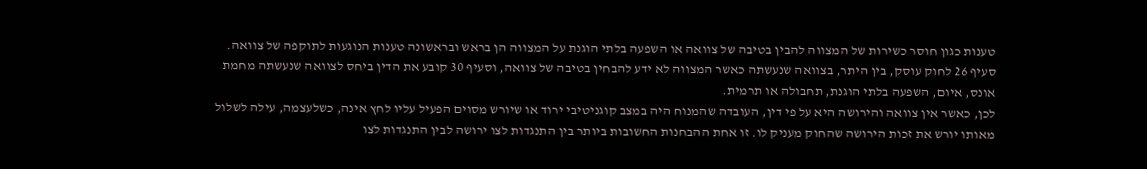טענות כגון חוסר כשירות של המצווה להבין בטיבה של צוואה או השפעה בלתי הוגנת על המצווה הן בראש ובראשונה טענות הנוגעות לתוקפה של צוואה. סעיף 26 לחוק עוסק, בין היתר, בצוואה שנעשתה כאשר המצווה לא ידע להבחין בטיבה של צוואה, וסעיף 30 קובע את הדין ביחס לצוואה שנעשתה מחמת אונס, איום, השפעה בלתי הוגנת, תחבולה או תרמית.
לכן, כאשר אין צוואה והירושה היא על פי דין, העובדה שהמנוח היה במצב קוגניטיבי ירוד או שיורש מסוים הפעיל עליו לחץ אינה, כשלעצמה, עילה לשלול מאותו יורש את זכות הירושה שהחוק מעניק לו. זו אחת ההבחנות החשובות ביותר בין התנגדות לצו ירושה לבין התנגדות לצו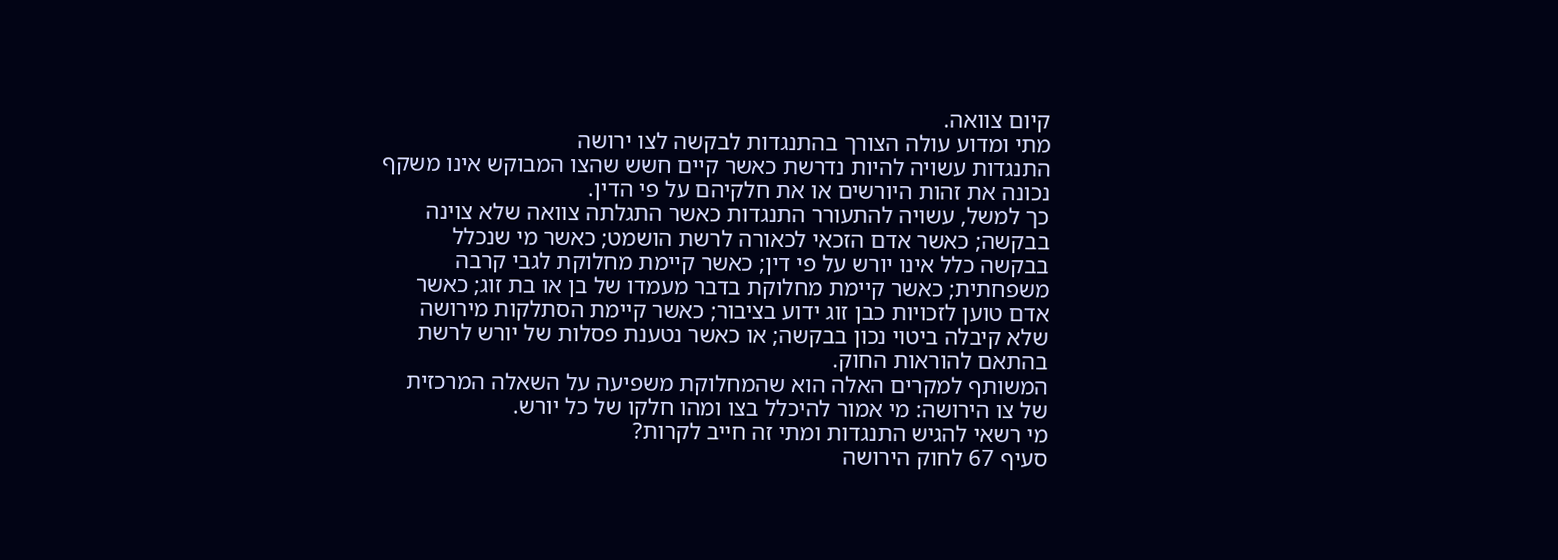קיום צוואה.
מתי ומדוע עולה הצורך בהתנגדות לבקשה לצו ירושה
התנגדות עשויה להיות נדרשת כאשר קיים חשש שהצו המבוקש אינו משקף נכונה את זהות היורשים או את חלקיהם על פי הדין.
כך למשל, עשויה להתעורר התנגדות כאשר התגלתה צוואה שלא צוינה בבקשה; כאשר אדם הזכאי לכאורה לרשת הושמט; כאשר מי שנכלל בבקשה כלל אינו יורש על פי דין; כאשר קיימת מחלוקת לגבי קרבה משפחתית; כאשר קיימת מחלוקת בדבר מעמדו של בן או בת זוג; כאשר אדם טוען לזכויות כבן זוג ידוע בציבור; כאשר קיימת הסתלקות מירושה שלא קיבלה ביטוי נכון בבקשה; או כאשר נטענת פסלות של יורש לרשת בהתאם להוראות החוק.
המשותף למקרים האלה הוא שהמחלוקת משפיעה על השאלה המרכזית של צו הירושה: מי אמור להיכלל בצו ומהו חלקו של כל יורש.
מי רשאי להגיש התנגדות ומתי זה חייב לקרות?
סעיף 67 לחוק הירושה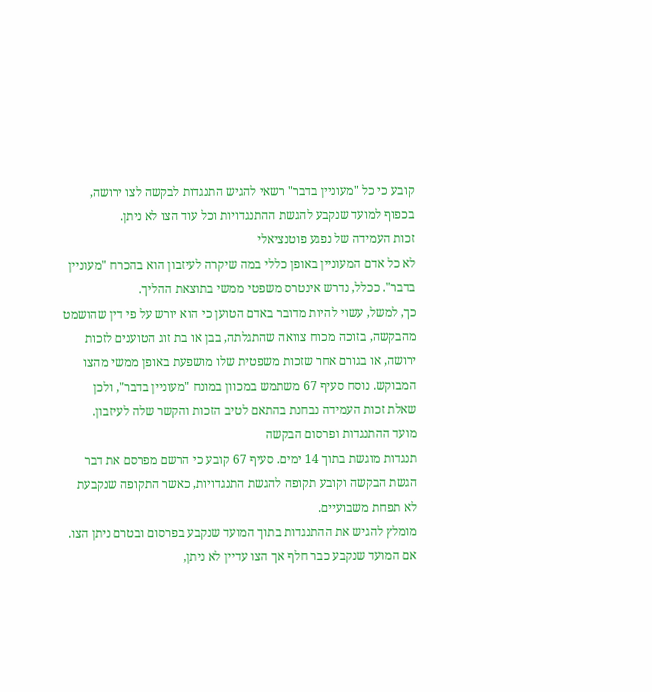קובע כי כל "מעוניין בדבר" רשאי להגיש התנגדות לבקשה לצו ירושה, בכפוף למועד שנקבע להגשת ההתנגדויות וכל עוד הצו לא ניתן.
זכות העמידה של נפגע פוטנציאלי
לא כל אדם המעוניין באופן כללי במה שיקרה לעיזבון הוא בהכרח "מעוניין בדבר". ככלל, נדרש אינטרס משפטי ממשי בתוצאת ההליך.
כך, למשל, עשוי להיות מדובר באדם הטוען כי הוא יורש על פי דין שהושמט מהבקשה, בזוכה מכוח צוואה שהתגלתה, בבן או בת זוג הטוענים לזכות ירושה, או בגורם אחר שזכות משפטית שלו מושפעת באופן ממשי מהצו המבוקש. נוסח סעיף 67 משתמש במכוון במונח "מעוניין בדבר", ולכן שאלת זכות העמידה נבחנת בהתאם לטיב הזכות והקשר שלה לעיזבון.
מועד ההתנגדות ופרסום הבקשה
תנגדות מוגשת בתוך 14 ימים. סעיף 67 קובע כי הרשם מפרסם את דבר הגשת הבקשה וקובע תקופה להגשת התנגדויות, כאשר התקופה שנקבעת לא תפחת משבועיים.
מומלץ להגיש את ההתנגדות בתוך המועד שנקבע בפרסום ובטרם ניתן הצו. אם המועד שנקבע כבר חלף אך הצו עדיין לא ניתן,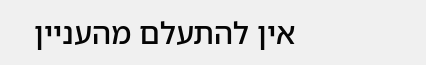אין להתעלם מהעניין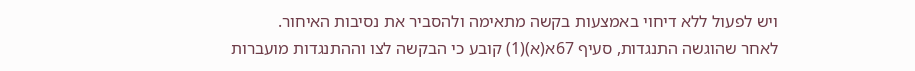ויש לפעול ללא דיחוי באמצעות בקשה מתאימה ולהסביר את נסיבות האיחור.
לאחר שהוגשה התנגדות, סעיף 67א(א)(1) קובע כי הבקשה לצו וההתנגדות מועברות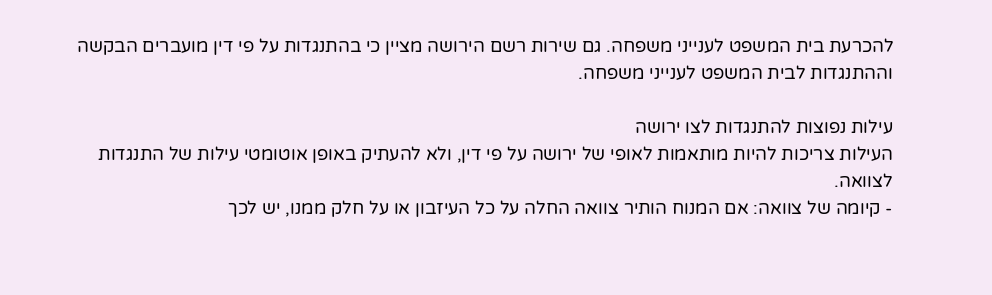להכרעת בית המשפט לענייני משפחה. גם שירות רשם הירושה מציין כי בהתנגדות על פי דין מועברים הבקשה וההתנגדות לבית המשפט לענייני משפחה.

עילות נפוצות להתנגדות לצו ירושה
העילות צריכות להיות מותאמות לאופי של ירושה על פי דין, ולא להעתיק באופן אוטומטי עילות של התנגדות לצוואה.
- קיומה של צוואה: אם המנוח הותיר צוואה החלה על כל העיזבון או על חלק ממנו, יש לכך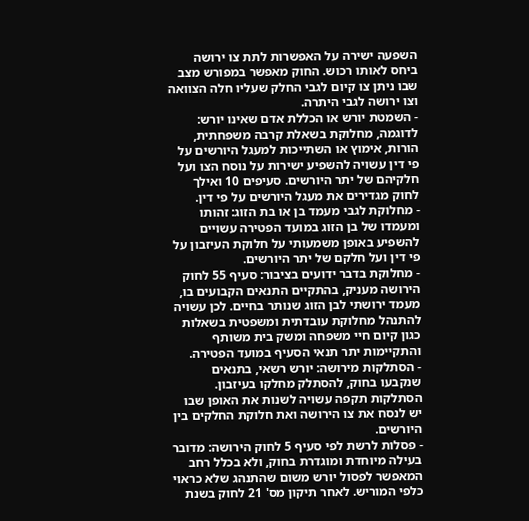השפעה ישירה על האפשרות לתת צו ירושה ביחס לאותו רכוש. החוק מאפשר במפורש מצב שבו ניתן צו קיום לגבי החלק שעליו חלה הצוואה וצו ירושה לגבי היתרה.
- השמטת יורש או הכללת אדם שאינו יורש: לדוגמה, מחלוקת בשאלת קרבה משפחתית, הורות, אימוץ או השתייכות למעגל היורשים על פי דין עשויה להשפיע ישירות על נוסח הצו ועל חלקיהם של יתר היורשים. סעיפים 10 ואילך לחוק מגדירים את מעגל היורשים על פי דין.
- מחלוקת לגבי מעמד בן או בת הזוג: זהותו ומעמדו של בן הזוג במועד הפטירה עשויים להשפיע באופן משמעותי על חלוקת העיזבון על פי דין ועל חלקם של יתר היורשים.
- מחלוקת בדבר ידועים בציבור: סעיף 55 לחוק הירושה מעניק, בהתקיים התנאים הקבועים בו, מעמד ירושתי לבן הזוג שנותר בחיים. לכן עשויה להתנהל מחלוקת עובדתית ומשפטית בשאלות כגון קיום חיי משפחה ומשק בית משותף והתקיימות יתר תנאי הסעיף במועד הפטירה.
- הסתלקות מירושה: יורש רשאי, בתנאים שנקבעו בחוק, להסתלק מחלקו בעיזבון. הסתלקות תקפה עשויה לשנות את האופן שבו יש לנסח את צו הירושה ואת חלוקת החלקים בין היורשים.
- פסלות לרשת לפי סעיף 5 לחוק הירושה: מדובר בעילה מיוחדת ומוגדרת בחוק, ולא בכלל רחב המאפשר לפסול יורש משום שהתנהג שלא כראוי כלפי המוריש. לאחר תיקון מס' 21 לחוק בשנת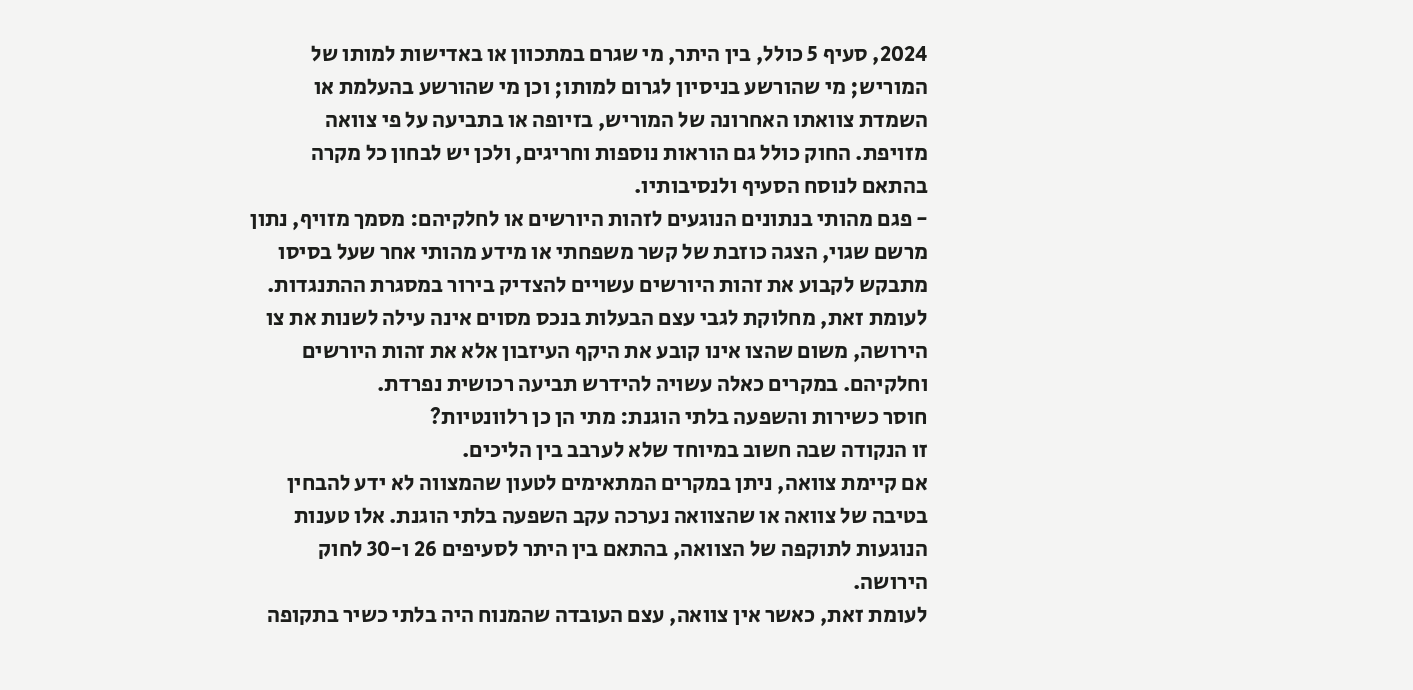2024, סעיף 5 כולל, בין היתר, מי שגרם במתכוון או באדישות למותו של המוריש; מי שהורשע בניסיון לגרום למותו; וכן מי שהורשע בהעלמת או השמדת צוואתו האחרונה של המוריש, בזיופה או בתביעה על פי צוואה מזויפת. החוק כולל גם הוראות נוספות וחריגים, ולכן יש לבחון כל מקרה בהתאם לנוסח הסעיף ולנסיבותיו.
- פגם מהותי בנתונים הנוגעים לזהות היורשים או לחלקיהם: מסמך מזויף, נתון מרשם שגוי, הצגה כוזבת של קשר משפחתי או מידע מהותי אחר שעל בסיסו מתבקש לקבוע את זהות היורשים עשויים להצדיק בירור במסגרת ההתנגדות.
לעומת זאת, מחלוקת לגבי עצם הבעלות בנכס מסוים אינה עילה לשנות את צו הירושה, משום שהצו אינו קובע את היקף העיזבון אלא את זהות היורשים וחלקיהם. במקרים כאלה עשויה להידרש תביעה רכושית נפרדת.
חוסר כשירות והשפעה בלתי הוגנת: מתי הן כן רלוונטיות?
זו הנקודה שבה חשוב במיוחד שלא לערבב בין הליכים.
אם קיימת צוואה, ניתן במקרים המתאימים לטעון שהמצווה לא ידע להבחין בטיבה של צוואה או שהצוואה נערכה עקב השפעה בלתי הוגנת. אלו טענות הנוגעות לתוקפה של הצוואה, בהתאם בין היתר לסעיפים 26 ו-30 לחוק הירושה.
לעומת זאת, כאשר אין צוואה, עצם העובדה שהמנוח היה בלתי כשיר בתקופה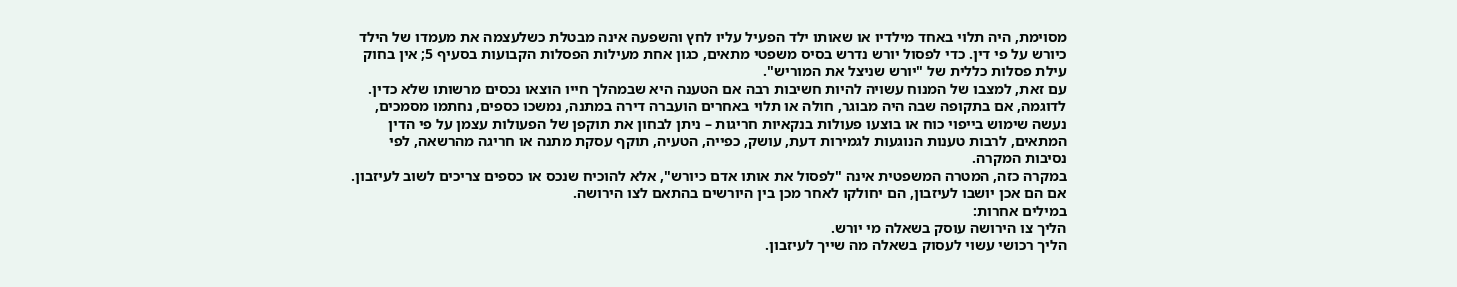מסוימת, היה תלוי באחד מילדיו או שאותו ילד הפעיל עליו לחץ והשפעה אינה מבטלת כשלעצמה את מעמדו של הילד כיורש על פי דין. כדי לפסול יורש נדרש בסיס משפטי מתאים, כגון אחת מעילות הפסלות הקבועות בסעיף 5; אין בחוק עילת פסלות כללית של "יורש שניצל את המוריש".
עם זאת, למצבו של המנוח עשויה להיות חשיבות רבה אם הטענה היא שבמהלך חייו הוצאו נכסים מרשותו שלא כדין. לדוגמה, אם בתקופה שבה היה מבוגר, חולה או תלוי באחרים הועברה דירה במתנה, נמשכו כספים, נחתמו מסמכים, נעשה שימוש בייפוי כוח או בוצעו פעולות בנקאיות חריגות – ניתן לבחון את תוקפן של הפעולות עצמן על פי הדין המתאים, לרבות טענות הנוגעות לגמירות דעת, עושק, כפייה, הטעיה, תוקף עסקת מתנה או חריגה מהרשאה, לפי נסיבות המקרה.
במקרה כזה, המטרה המשפטית אינה "לפסול את אותו אדם כיורש", אלא להוכיח שנכס או כספים צריכים לשוב לעיזבון. אם הם אכן יושבו לעיזבון, הם יחולקו לאחר מכן בין היורשים בהתאם לצו הירושה.
במילים אחרות:
הליך צו הירושה עוסק בשאלה מי יורש.
הליך רכושי עשוי לעסוק בשאלה מה שייך לעיזבון.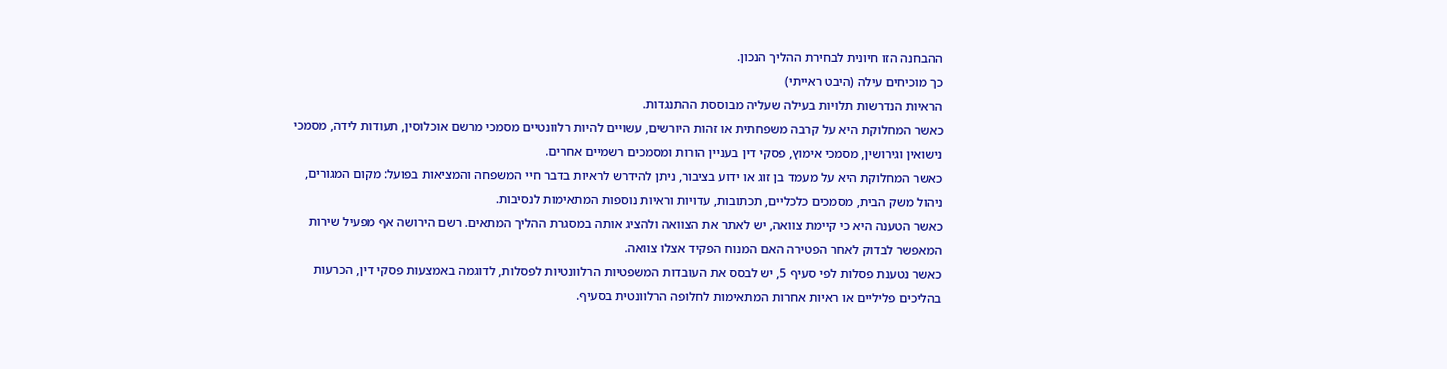ההבחנה הזו חיונית לבחירת ההליך הנכון.
כך מוכיחים עילה (היבט ראייתי)
הראיות הנדרשות תלויות בעילה שעליה מבוססת ההתנגדות.
כאשר המחלוקת היא על קרבה משפחתית או זהות היורשים, עשויים להיות רלוונטיים מסמכי מרשם אוכלוסין, תעודות לידה, מסמכי נישואין וגירושין, מסמכי אימוץ, פסקי דין בעניין הורות ומסמכים רשמיים אחרים.
כאשר המחלוקת היא על מעמד בן זוג או ידוע בציבור, ניתן להידרש לראיות בדבר חיי המשפחה והמציאות בפועל: מקום המגורים, ניהול משק הבית, מסמכים כלכליים, תכתובות, עדויות וראיות נוספות המתאימות לנסיבות.
כאשר הטענה היא כי קיימת צוואה, יש לאתר את הצוואה ולהציג אותה במסגרת ההליך המתאים. רשם הירושה אף מפעיל שירות המאפשר לבדוק לאחר הפטירה האם המנוח הפקיד אצלו צוואה.
כאשר נטענת פסלות לפי סעיף 5, יש לבסס את העובדות המשפטיות הרלוונטיות לפסלות, לדוגמה באמצעות פסקי דין, הכרעות בהליכים פליליים או ראיות אחרות המתאימות לחלופה הרלוונטית בסעיף.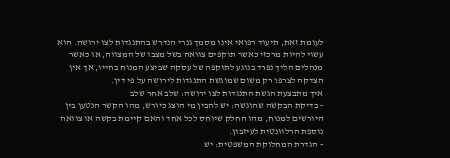לעומת זאת, תיעוד רפואי אינו מסמך גנרי הנדרש בהתנגדות לצו ירושה. הוא עשוי להיות מרכזי כאשר תוקפים צוואה בשל מצבו של המצווה, או כאשר מנהלים הליך נפרד בנוגע לתוקפה של עסקה שביצע המנוח בחייו, אך אין הצדקה לצרפו רק משום שמוגשת התנגדות לירושה על פי דין.
איך מתבצעת הגשת התנגדות לצו ירושה: שלב אחר שלב
- בדיקת הבקשה שהוגשה: יש להבין מי הוצג כיורש, מהו הקשר הנטען בין היורשים למנוח, מהו החלק שיוחס לכל אחד והאם קיימת בקשה או צוואה נוספת הרלוונטית לעיזבון.
- הגדרת המחלוקת המשפטית: יש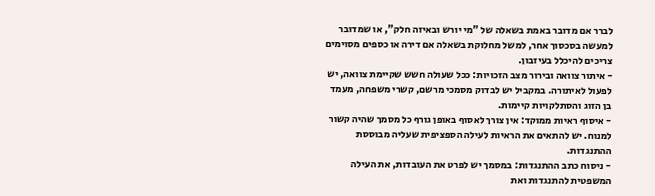לברר אם מדובר באמת בשאלה של "מי יורש ובאיזה חלק", או שמדובר למעשה בסכסוך אחר, למשל מחלוקת בשאלה אם דירה או כספים מסוימים צריכים להיכלל בעיזבון.
- איתור צוואה ובירור מצב הזכויות: ככל שעולה חשש שקיימת צוואה, יש לפעול לאיתורה. במקביל יש לבדוק מסמכי מרשם, קשרי משפחה, מעמד בן הזוג והסתלקויות קיימות.
- איסוף ראיות ממוקד: אין צורך לאסוף באופן גורף כל מסמך שהיה קשור למנוח. יש להתאים את הראיות לעילה הספציפית שעליה מבוססת ההתנגדות.
- ניסוח כתב ההתנגדות: במסמך יש לפרט את העובדות, את העילה המשפטית להתנגדות ואת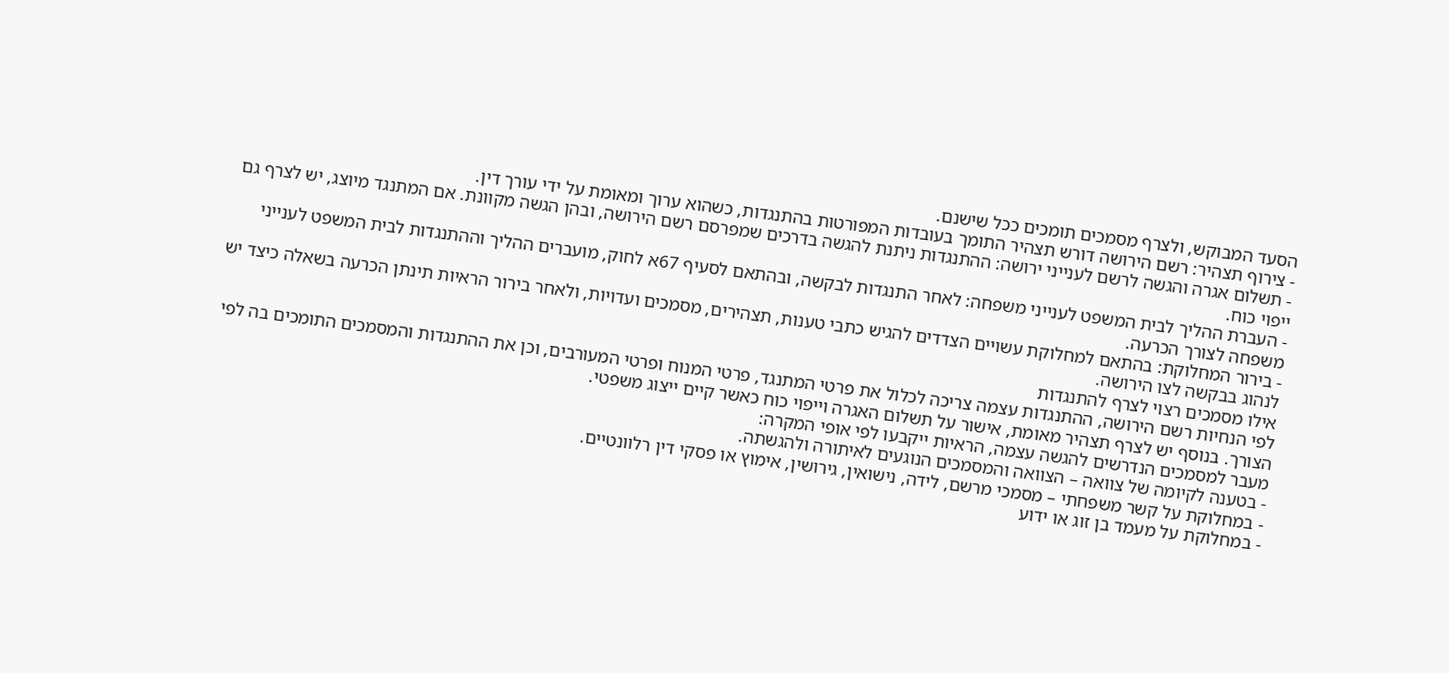הסעד המבוקש, ולצרף מסמכים תומכים ככל שישנם.
- צירוף תצהיר: רשם הירושה דורש תצהיר התומך בעובדות המפורטות בהתנגדות, כשהוא ערוך ומאומת על ידי עורך דין.
- תשלום אגרה והגשה לרשם לענייני ירושה: ההתנגדות ניתנת להגשה בדרכים שמפרסם רשם הירושה, ובהן הגשה מקוונת. אם המתנגד מיוצג, יש לצרף גם ייפוי כוח.
- העברת ההליך לבית המשפט לענייני משפחה: לאחר התנגדות לבקשה, ובהתאם לסעיף 67א לחוק, מועברים ההליך וההתנגדות לבית המשפט לענייני משפחה לצורך הכרעה.
- בירור המחלוקת: בהתאם למחלוקת עשויים הצדדים להגיש כתבי טענות, תצהירים, מסמכים ועדויות, ולאחר בירור הראיות תינתן הכרעה בשאלה כיצד יש לנהוג בבקשה לצו הירושה.
אילו מסמכים רצוי לצרף להתנגדות
לפי הנחיות רשם הירושה, ההתנגדות עצמה צריכה לכלול את פרטי המתנגד, פרטי המנוח ופרטי המעורבים, וכן את ההתנגדות והמסמכים התומכים בה לפי הצורך. בנוסף יש לצרף תצהיר מאומת, אישור על תשלום האגרה וייפוי כוח כאשר קיים ייצוג משפטי.
מעבר למסמכים הנדרשים להגשה עצמה, הראיות ייקבעו לפי אופי המקרה:
- בטענה לקיומה של צוואה – הצוואה והמסמכים הנוגעים לאיתורה ולהגשתה.
- במחלוקת על קשר משפחתי – מסמכי מרשם, לידה, נישואין, גירושין, אימוץ או פסקי דין רלוונטיים.
- במחלוקת על מעמד בן זוג או ידוע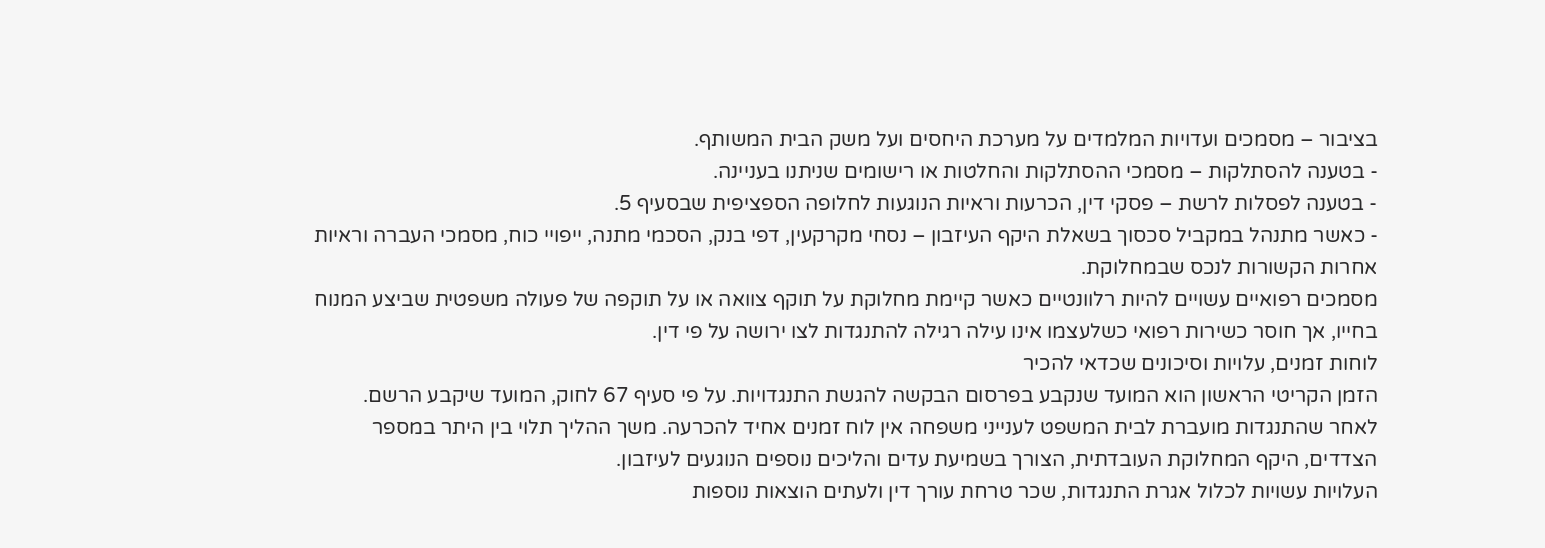בציבור – מסמכים ועדויות המלמדים על מערכת היחסים ועל משק הבית המשותף.
- בטענה להסתלקות – מסמכי ההסתלקות והחלטות או רישומים שניתנו בעניינה.
- בטענה לפסלות לרשת – פסקי דין, הכרעות וראיות הנוגעות לחלופה הספציפית שבסעיף 5.
- כאשר מתנהל במקביל סכסוך בשאלת היקף העיזבון – נסחי מקרקעין, דפי בנק, הסכמי מתנה, ייפויי כוח, מסמכי העברה וראיות אחרות הקשורות לנכס שבמחלוקת.
מסמכים רפואיים עשויים להיות רלוונטיים כאשר קיימת מחלוקת על תוקף צוואה או על תוקפה של פעולה משפטית שביצע המנוח בחייו, אך חוסר כשירות רפואי כשלעצמו אינו עילה רגילה להתנגדות לצו ירושה על פי דין.
לוחות זמנים, עלויות וסיכונים שכדאי להכיר
הזמן הקריטי הראשון הוא המועד שנקבע בפרסום הבקשה להגשת התנגדויות. על פי סעיף 67 לחוק, המועד שיקבע הרשם.
לאחר שהתנגדות מועברת לבית המשפט לענייני משפחה אין לוח זמנים אחיד להכרעה. משך ההליך תלוי בין היתר במספר הצדדים, היקף המחלוקת העובדתית, הצורך בשמיעת עדים והליכים נוספים הנוגעים לעיזבון.
העלויות עשויות לכלול אגרת התנגדות, שכר טרחת עורך דין ולעתים הוצאות נוספות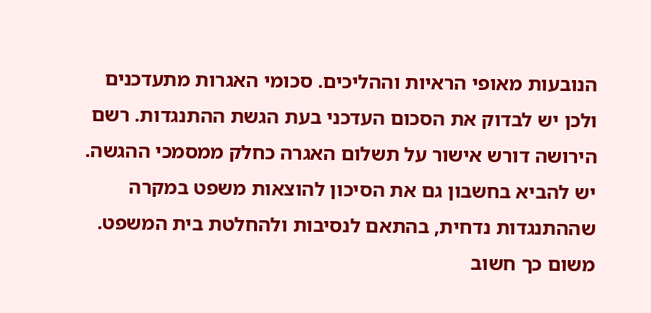הנובעות מאופי הראיות וההליכים. סכומי האגרות מתעדכנים ולכן יש לבדוק את הסכום העדכני בעת הגשת ההתנגדות. רשם הירושה דורש אישור על תשלום האגרה כחלק ממסמכי ההגשה.
יש להביא בחשבון גם את הסיכון להוצאות משפט במקרה שההתנגדות נדחית, בהתאם לנסיבות ולהחלטת בית המשפט. משום כך חשוב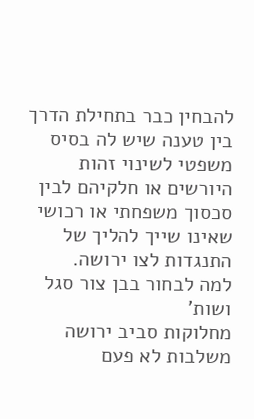להבחין כבר בתחילת הדרך בין טענה שיש לה בסיס משפטי לשינוי זהות היורשים או חלקיהם לבין סכסוך משפחתי או רכושי שאינו שייך להליך של התנגדות לצו ירושה.
למה לבחור בבן צור סגל ושות'
מחלוקות סביב ירושה משלבות לא פעם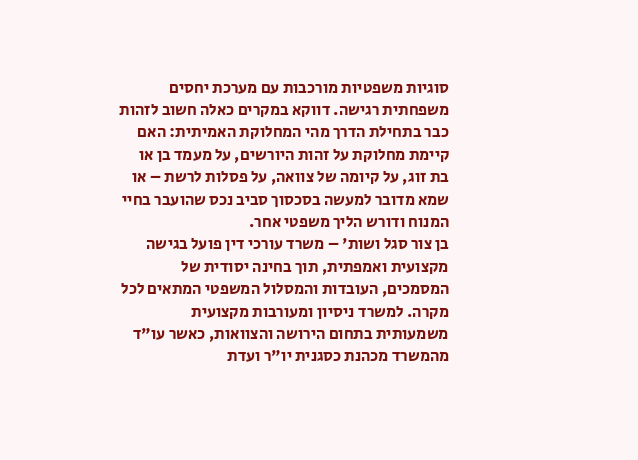סוגיות משפטיות מורכבות עם מערכת יחסים משפחתית רגישה. דווקא במקרים כאלה חשוב לזהות כבר בתחילת הדרך מהי המחלוקת האמיתית: האם קיימת מחלוקת על זהות היורשים, על מעמד בן או בת זוג, על קיומה של צוואה, על פסלות לרשת – או שמא מדובר למעשה בסכסוך סביב נכס שהועבר בחיי המנוח ודורש הליך משפטי אחר.
בן צור סגל ושות' – משרד עורכי דין פועל בגישה מקצועית ואמפתית, תוך בחינה יסודית של המסמכים, העובדות והמסלול המשפטי המתאים לכל מקרה. למשרד ניסיון ומעורבות מקצועית משמעותית בתחום הירושה והצוואות, כאשר עו"ד מהמשרד מכהנת כסגנית יו"ר ועדת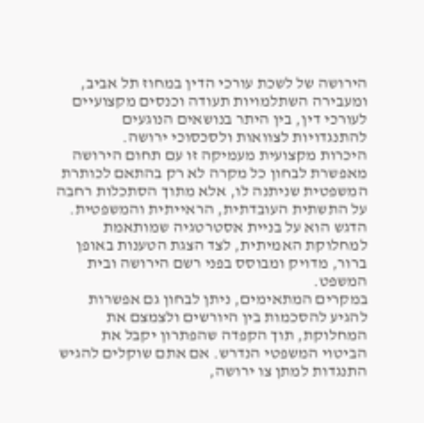הירושה של לשכת עורכי הדין במחוז תל אביב, ומעבירה השתלמויות תעודה וכנסים מקצועיים לעורכי דין, בין היתר בנושאים הנוגעים להתנגדויות לצוואות ולסכסוכי ירושה.
היכרות מקצועית מעמיקה זו עם תחום הירושה מאפשרת לבחון כל מקרה לא רק בהתאם לכותרת המשפטית שניתנה לו, אלא מתוך הסתכלות רחבה על התשתית העובדתית, הראייתית והמשפטית. הדגש הוא על בניית אסטרטגיה שמותאמת למחלוקת האמיתית, לצד הצגת הטענות באופן ברור, מדויק ומבוסס בפני רשם הירושה ובית המשפט.
במקרים המתאימים, ניתן לבחון גם אפשרות להגיע להסכמות בין היורשים ולצמצם את המחלוקת, תוך הקפדה שהפתרון יקבל את הביטוי המשפטי הנדרש. אם אתם שוקלים להגיש התנגדות למתן צו ירושה,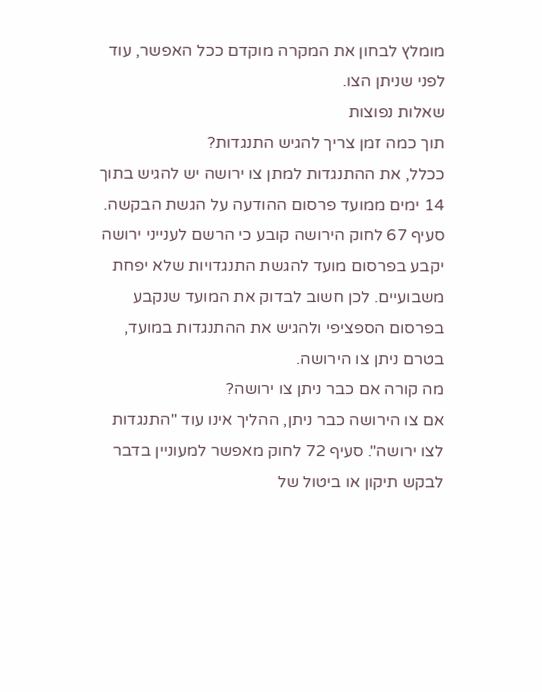מומלץ לבחון את המקרה מוקדם ככל האפשר, עוד לפני שניתן הצו.
שאלות נפוצות
תוך כמה זמן צריך להגיש התנגדות?
ככלל, את ההתנגדות למתן צו ירושה יש להגיש בתוך 14 ימים ממועד פרסום ההודעה על הגשת הבקשה. סעיף 67 לחוק הירושה קובע כי הרשם לענייני ירושה יקבע בפרסום מועד להגשת התנגדויות שלא יפחת משבועיים. לכן חשוב לבדוק את המועד שנקבע בפרסום הספציפי ולהגיש את ההתנגדות במועד, בטרם ניתן צו הירושה.
מה קורה אם כבר ניתן צו ירושה?
אם צו הירושה כבר ניתן, ההליך אינו עוד "התנגדות לצו ירושה". סעיף 72 לחוק מאפשר למעוניין בדבר לבקש תיקון או ביטול של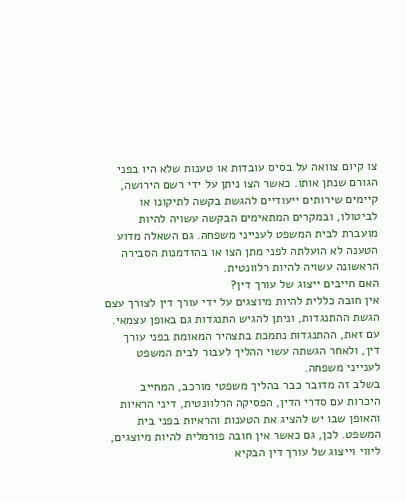צו קיום צוואה על בסיס עובדות או טענות שלא היו בפני הגורם שנתן אותו. כאשר הצו ניתן על ידי רשם הירושה, קיימים שירותים ייעודיים להגשת בקשה לתיקונו או לביטולו, ובמקרים המתאימים הבקשה עשויה להיות מועברת לבית המשפט לענייני משפחה. גם השאלה מדוע הטענה לא הועלתה לפני מתן הצו או בהזדמנות הסבירה הראשונה עשויה להיות רלוונטית.
האם חייבים ייצוג של עורך דין?
אין חובה כללית להיות מיוצגים על ידי עורך דין לצורך עצם הגשת ההתנגדות, וניתן להגיש התנגדות גם באופן עצמאי. עם זאת, ההתנגדות נתמכת בתצהיר המאומת בפני עורך דין, ולאחר הגשתה עשוי ההליך לעבור לבית המשפט לענייני משפחה.
בשלב זה מדובר כבר בהליך משפטי מורכב, המחייב היכרות עם סדרי הדין, הפסיקה הרלוונטית, דיני הראיות והאופן שבו יש להציג את הטענות והראיות בפני בית המשפט. לכן, גם כאשר אין חובה פורמלית להיות מיוצגים, ליווי וייצוג של עורך דין הבקיא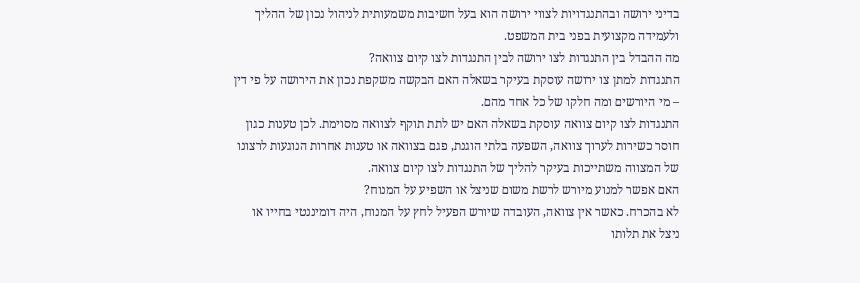בדיני ירושה ובהתנגדויות לצווי ירושה הוא בעל חשיבות משמעותית לניהול נכון של ההליך ולעמידה מקצועית בפני בית המשפט.
מה ההבדל בין התנגדות לצו ירושה לבין התנגדות לצו קיום צוואה?
התנגדות למתן צו ירושה עוסקת בעיקר בשאלה האם הבקשה משקפת נכון את הירושה על פי דין – מי היורשים ומה חלקו של כל אחד מהם.
התנגדות לצו קיום צוואה עוסקת בשאלה האם יש לתת תוקף לצוואה מסוימת. לכן טענות כגון חוסר כשירות לערוך צוואה, השפעה בלתי הוגנת, פגם בצוואה או טענות אחרות הנוגעות לרצונו של המצווה משתייכות בעיקר להליך של התנגדות לצו קיום צוואה.
האם אפשר למנוע מיורש לרשת משום שניצל או השפיע על המנוח?
לא בהכרח. כאשר אין צוואה, העובדה שיורש הפעיל לחץ על המנוח, היה דומיננטי בחייו או ניצל את תלותו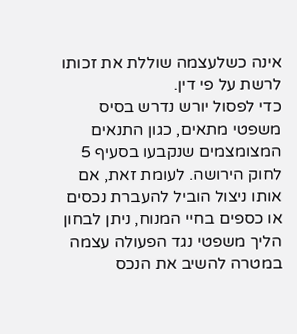אינה כשלעצמה שוללת את זכותו לרשת על פי דין.
כדי לפסול יורש נדרש בסיס משפטי מתאים, כגון התנאים המצומצמים שנקבעו בסעיף 5 לחוק הירושה. לעומת זאת, אם אותו ניצול הוביל להעברת נכסים או כספים בחיי המנוח, ניתן לבחון הליך משפטי נגד הפעולה עצמה במטרה להשיב את הנכס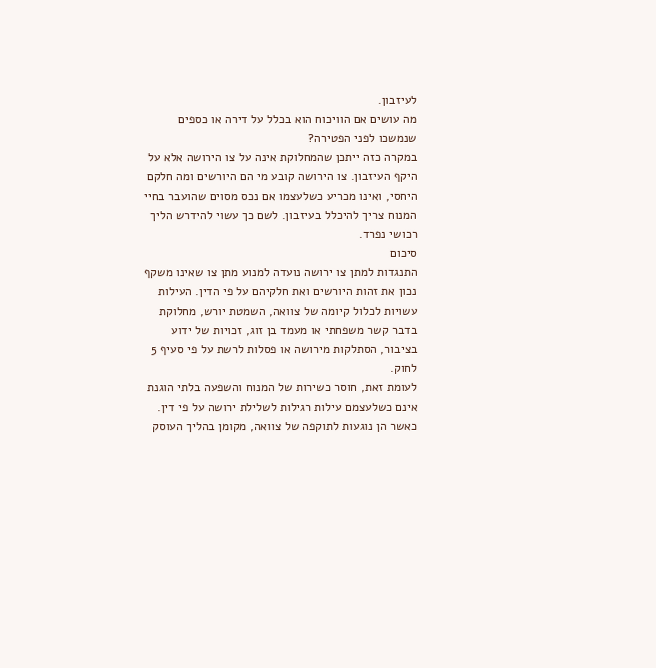לעיזבון.
מה עושים אם הוויכוח הוא בכלל על דירה או כספים שנמשכו לפני הפטירה?
במקרה כזה ייתכן שהמחלוקת אינה על צו הירושה אלא על היקף העיזבון. צו הירושה קובע מי הם היורשים ומה חלקם היחסי, ואינו מכריע כשלעצמו אם נכס מסוים שהועבר בחיי המנוח צריך להיכלל בעיזבון. לשם כך עשוי להידרש הליך רכושי נפרד.
סיכום
התנגדות למתן צו ירושה נועדה למנוע מתן צו שאינו משקף נכון את זהות היורשים ואת חלקיהם על פי הדין. העילות עשויות לכלול קיומה של צוואה, השמטת יורש, מחלוקת בדבר קשר משפחתי או מעמד בן זוג, זכויות של ידוע בציבור, הסתלקות מירושה או פסלות לרשת על פי סעיף 5 לחוק.
לעומת זאת, חוסר כשירות של המנוח והשפעה בלתי הוגנת אינם כשלעצמם עילות רגילות לשלילת ירושה על פי דין. כאשר הן נוגעות לתוקפה של צוואה, מקומן בהליך העוסק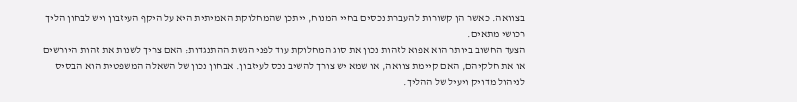בצוואה. כאשר הן קשורות להעברת נכסים בחיי המנוח, ייתכן שהמחלוקת האמיתית היא על היקף העיזבון ויש לבחון הליך רכושי מתאים.
הצעד החשוב ביותר הוא אפוא לזהות נכון את סוג המחלוקת עוד לפני הגשת ההתנגדות: האם צריך לשנות את זהות היורשים או את חלקיהם, האם קיימת צוואה, או שמא יש צורך להשיב נכס לעיזבון. אבחון נכון של השאלה המשפטית הוא הבסיס לניהול מדויק ויעיל של ההליך.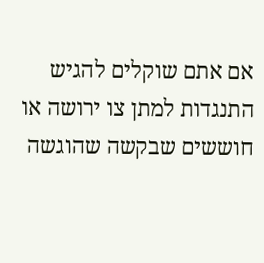אם אתם שוקלים להגיש התנגדות למתן צו ירושה או חוששים שבקשה שהוגשה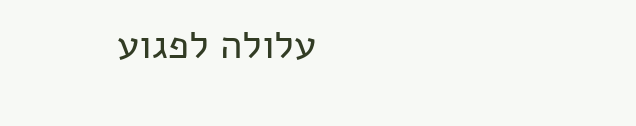עלולה לפגוע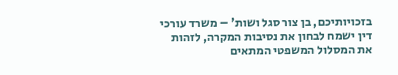בזכויותיכם, בן צור סגל ושות' – משרד עורכי דין ישמח לבחון את נסיבות המקרה, לזהות את המסלול המשפטי המתאים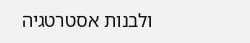ולבנות אסטרטגיה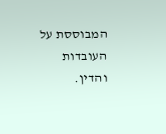המבוססת על העובדות והדין.